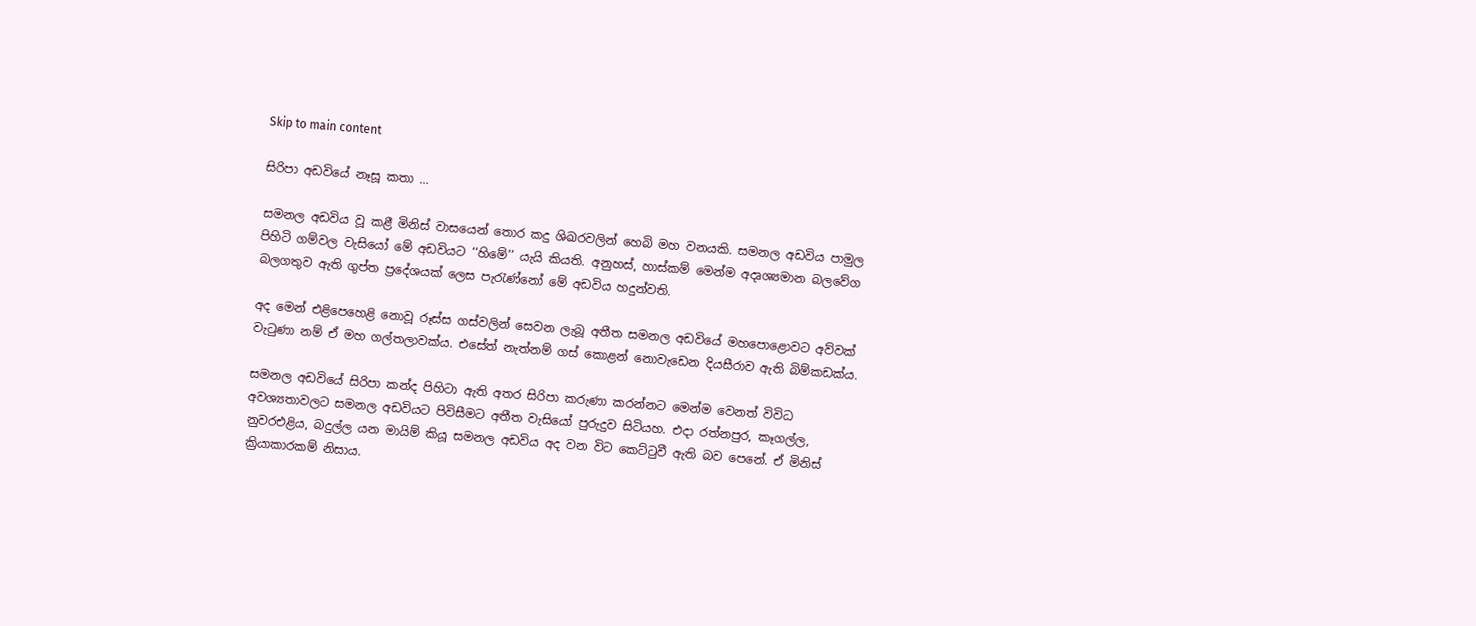Skip to main content

සිරිපා අඩවියේ නෑසූ කතා …

සමනල අඩවිය වූ කළී මිනිස් වාසයෙන් තොර කදු ශිඛරවලින් හෙබි මහ වනයකි. සමනල අඩවිය පාමුල පිහිටි ගම්වල වැසියෝ මේ අඩවියට ‘‘හිමේ’’ යැයි කියති. අනුහස්, හාස්කම් මෙන්ම අදෘශ්‍යමාන බලවේග බලගතුව ඇති ගුප්ත ප්‍රදේශයක් ලෙස පැරැණ්නෝ මේ අඩවිය හදුන්වති.

අද මෙන් එළිපෙහෙළි නොවූ රූස්ස ගස්වලින් සෙවන ලැබූ අතීත සමනල අඩවියේ මහපොළොවට අව්වක් වැටුණා නම් ඒ මහ ගල්තලාවක්ය. එසේත් නැත්නම් ගස් කොළන් නොවැඩෙන දියසීරාව ඇති බිම්කඩක්ය.

සමනල අඩවියේ සිරිපා කන්ද පිහිටා ඇති අතර සිරිපා කරුණා කරන්නට මෙන්ම වෙනත් විවිධ අවශ්‍යතාවලට සමනල අඩවියට පිවිසීමට අතීත වැසියෝ පුරුදුව සිටියහ. එදා රත්නපුර, කෑගල්ල, නුවරඑළිය, බදුල්ල යන මායිම් කියූ සමනල අඩවිය අද වන විට කෙට්ටුවී ඇති බව පෙනේ. ඒ මිනිස් ක්‍රියාකාරකම් නිසාය.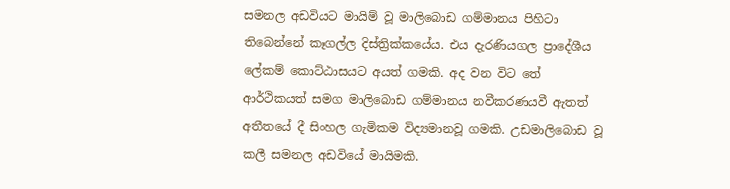සමනල අඩවියට මායිම් වූ මාලිබොඩ ගම්මානය පිහිටා තිබෙන්නේ කෑගල්ල දිස්ත්‍රික්කයේය. එය දැරණියගල ප්‍රාදේශීය ලේකම් කොට්ඨාසයට අයත් ගමකි. අද වන විට තේ ආර්ථිකයත් සමග මාලිබොඩ ගම්මානය නවීකරණයවී ඇතත් අතීතයේ දී සිංහල ගැමිකම විද්‍යමානවූ ගමකි. උඩමාලිබොඩ වූ කලී සමනල අඩවියේ මායිමකි.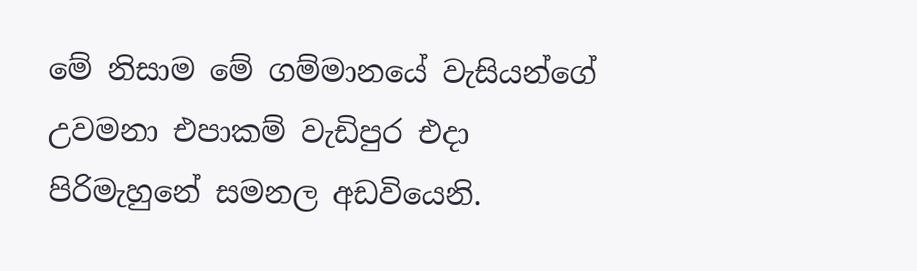මේ නිසාම මේ ගම්මානයේ වැසියන්ගේ උවමනා එපාකම් වැඩිපුර එදා පිරිමැහුනේ සමනල අඩවියෙනි.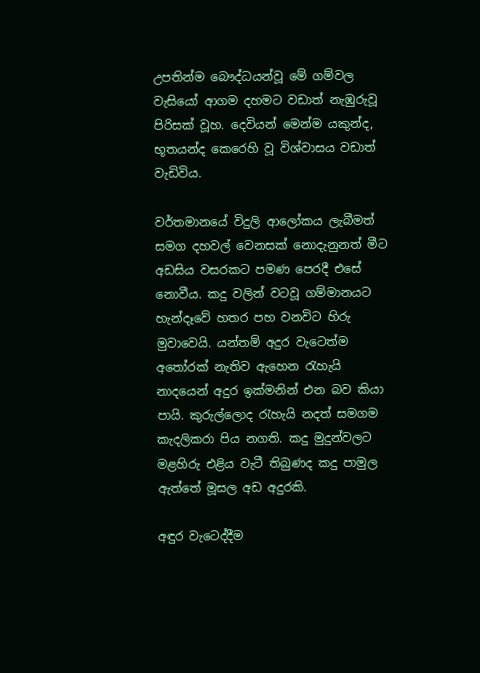උපතින්ම බෞද්ධයන්වූ මේ ගම්වල වැසියෝ ආගම දහමට වඩාත් නැඹුරුවූ පිරිසක් වූහ. දෙවියන් මෙන්ම යකුන්ද, භූතයන්ද කෙරෙහි වූ විශ්වාසය වඩාත් වැඩිවිය.

වර්තමානයේ විදුලි ආලෝකය ලැබීමත් සමග දහවල් වෙනසක් නොදැනුනත් මීට අඩසිය වසරකට පමණ පෙරදී එසේ නොවීය. කදු වලින් වටවූ ගම්මානයට හැන්දෑවේ හතර පහ වනවිට හිරු මුවාවෙයි. යන්තම් අදුර වැටෙත්ම අතෝරක් නැතිව ඇහෙන රැහැයි නාදයෙන් අදුර ඉක්මනින් එන බව කියා පායි. කුරුල්ලොද රැහැයි නදත් සමගම කැදලිකරා පිය නගති. කදු මුදුන්වලට මළහිරු එළිය වැටී තිබුණද කදු පාමුල ඇත්තේ මූසල අඩ අදුරකි.

අඳුර වැටෙද්දීම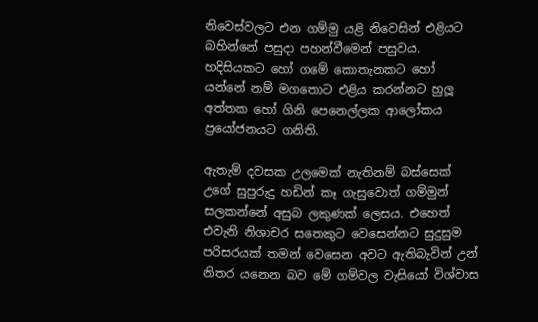නිවෙස්වලට එන ගම්මු යළි නිවෙසින් එළියට බහින්නේ පසුදා පහන්වීමෙන් පසුවය. හදිසියකට හෝ ගමේ කොතැනකට හෝ යන්නේ නම් මගතොට එළිය කරන්නට හුලූ අත්තක හෝ ගිනි පෙනෙල්ලක ආලෝකය ප්‍රයෝජනයට ගනිති.

ඇතැම් දවසක උලමෙක් නැතිනම් බස්සෙක් උගේ සුපුරුදු හඩින් කෑ ගැසුවොත් ගම්මුන් සලකන්නේ අසුබ ලකුණක් ලෙසය. එහෙත් එවැනි නිශාචර සතෙකුට වෙසෙන්නට සුදුසුම පරිසරයක් තමන් වෙසෙන අවට ඇතිබැවින් උන් නිතර යනෙන බව මේ ගම්වල වැසියෝ විශ්වාස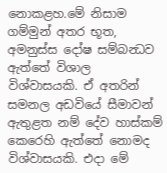නොකළහ.මේ නිසාම ගම්මුන් අතර භූත, අමනුස්ස දෝෂ සම්බන්‍ධව ඇත්තේ විශාල විශ්වාසයකි. ඒ අතරින් සමනල අඩවියේ සීමාවන් ඇතුළත නම් දේව හාස්කම් කෙරෙහි ඇත්තේ නොමද විශ්වාසයකි. එදා මේ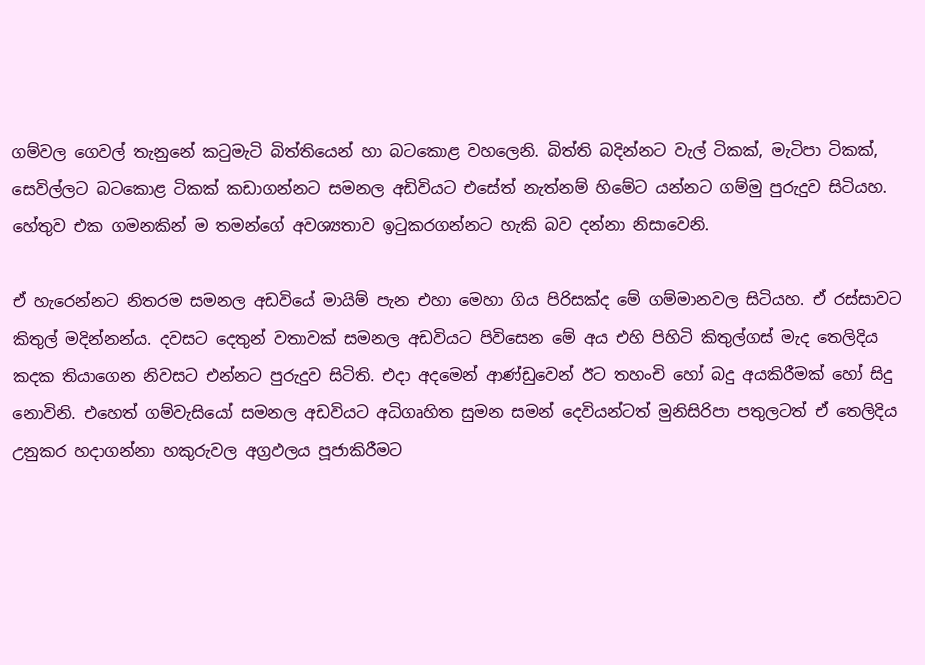ගම්වල ගෙවල් තැනුනේ කටුමැටි බිත්තියෙන් හා බටකොළ වහලෙනි. බිත්ති බදින්නට වැල් ටිකක්, මැටිපා ටිකක්, සෙවිල්ලට බටකොළ ටිකක් කඩාගන්නට සමනල අඩිවියට එසේත් නැත්නම් හිමේට යන්නට ගම්මු පුරුදුව සිටියහ. හේතුව එක ගමනකින් ම තමන්ගේ අවශ්‍යතාව ඉටුකරගන්නට හැකි බව දන්නා නිසාවෙනි.

ඒ හැරෙන්නට නිතරම සමනල අඩවියේ මායිම් පැන එහා මෙහා ගිය පිරිසක්ද මේ ගම්මානවල සිටියහ. ඒ රස්සාවට කිතුල් මදින්නන්ය. දවසට දෙතුන් වතාවක් සමනල අඩවියට පිවිසෙන මේ අය එහි පිහිටි කිතුල්ගස් මැද තෙලිදිය කදක තියාගෙන නිවසට එන්නට පුරුදුව සිටිති. එදා අදමෙන් ආණ්ඩුවෙන් ඊට තහංචි හෝ බදු අයකිරීමක් හෝ සිදු නොවිනි. එහෙත් ගම්වැසියෝ සමනල අඩවියට අධිගෘහිත සුමන සමන් දෙවියන්ටත් මුනිසිරිපා පතුලටත් ඒ තෙලිදිය උනුකර හදාගන්නා හකුරුවල අග්‍රඵලය පූජාකිරීමට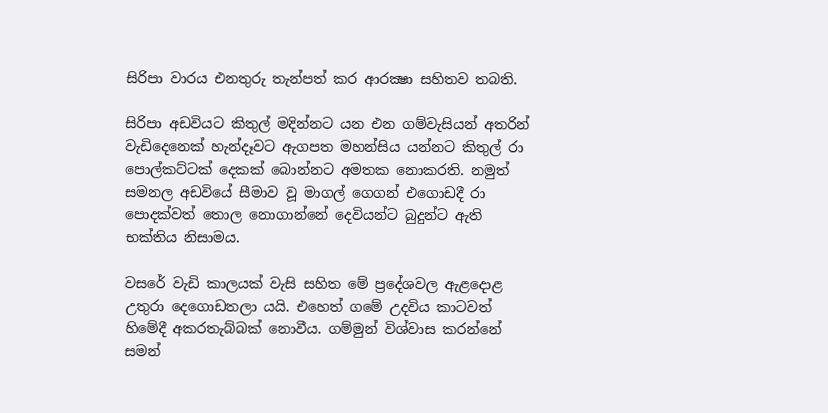සිරිපා වාරය එනතුරු තැන්පත් කර ආරක්‍ෂා සහිතව තබති.

සිරිපා අඩවියට කිතුල් මදින්නට යන එන ගම්වැසියන් අතරින් වැඩිදෙනෙක් හැන්දෑවට ඇගපත මහන්සිය යන්නට කිතුල් රා පොල්කට්ටක් දෙකක් බොන්නට අමතක නොකරති. නමුත් සමනල අඩවියේ සීමාව වූ මාගල් ගෙගන් එගොඩදී රා පොදක්වත් තොල නොගාන්නේ දෙවියන්ට බුදුන්ට ඇති භක්තිය නිසාමය.

වසරේ වැඩි කාලයක් වැසි සහිත මේ ප්‍රදේශවල ඇළදොළ උතුරා දෙගොඩතලා යයි. එහෙත් ගමේ උදවිය කාටවත් හිමේදී අකරතැබ්බක් නොවීය. ගම්මුන් විශ්වාස කරන්නේ සමන්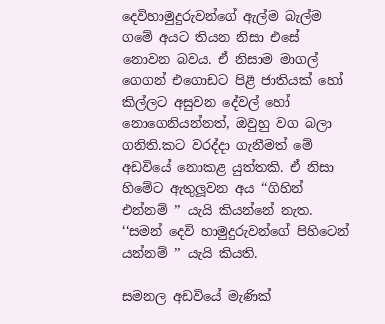දෙවිහාමුදුරුවන්ගේ ඇල්ම බැල්ම ගමේ අයට තියන නිසා එසේ නොවන බවය. ඒ නිසාම මාගල් ගෙගන් එගොඩට පිළී ජාතියක් හෝ කිල්ලට අසුවන දේවල් හෝ නොගෙනියන්නත්, ඔවුහු වග බලා ගනිති.කට වරද්දා ගැනීමත් මේ අඩවියේ නොකළ යුත්තකි. ඒ නිසා හිමේට ඇතුලූවන අය ‘‘ගිහින් එන්නම් ’’ යැයි කියන්නේ නැත. ‘‘සමන් දෙවි හාමුදුරුවන්ගේ පිහිටෙන් යන්නම් ’’ යැයි කියති.

සමනල අඩවියේ මැණික්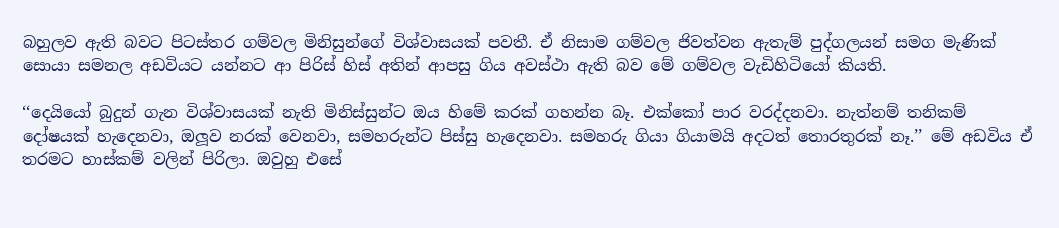බහුලව ඇති බවට පිටස්තර ගම්වල මිනිසුන්ගේ විශ්වාසයක් පවතී. ඒ නිසාම ගම්වල ජිවත්වන ඇතැම් පුද්ගලයන් සමග මැණික් සොයා සමනල අඩවියට යන්නට ආ පිරිස් හිස් අතින් ආපසු ගිය අවස්ථා ඇති බව මේ ගම්වල වැඩිහිටියෝ කියති.

‘‘දෙයියෝ බුදුන් ගැන විශ්වාසයක් නැති මිනිස්සුන්ට ඔය හිමේ කරක් ගහන්න බෑ. එක්කෝ පාර වරද්දනවා. නැත්නම් තනිකම් දෝෂයක් හැදෙනවා, ඔලූව නරක් වෙනවා, සමහරුන්ට පිස්සු හැදෙනවා. සමහරු ගියා ගියාමයි අදටත් තොරතුරක් නෑ.’’ මේ අඩවිය ඒ තරමට හාස්කම් වලින් පිරිලා. ඔවුහු එසේ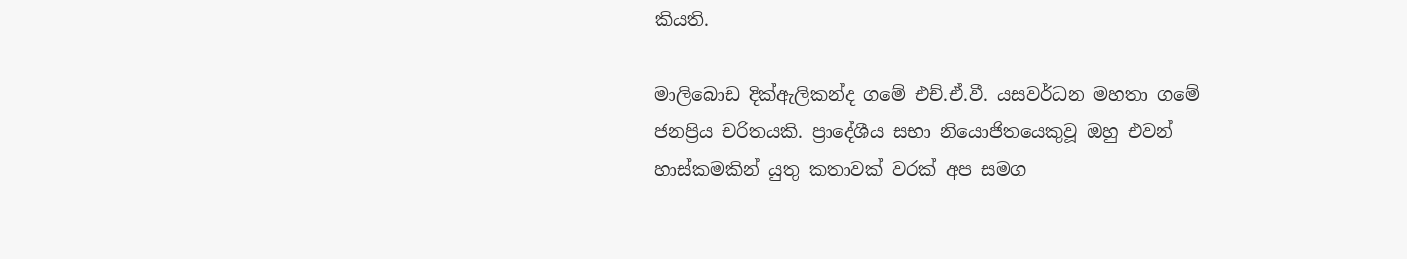කියති.

මාලිබොඩ දික්ඇලිකන්ද ගමේ එච්.ඒ.වී. යසවර්ධන මහතා ගමේ ජනප්‍රිය චරිතයකි. ප්‍රාදේශීය සභා නියොජිතයෙකුවූ ඔහු එවන් හාස්කමකින් යුතු කතාවක් වරක් අප සමග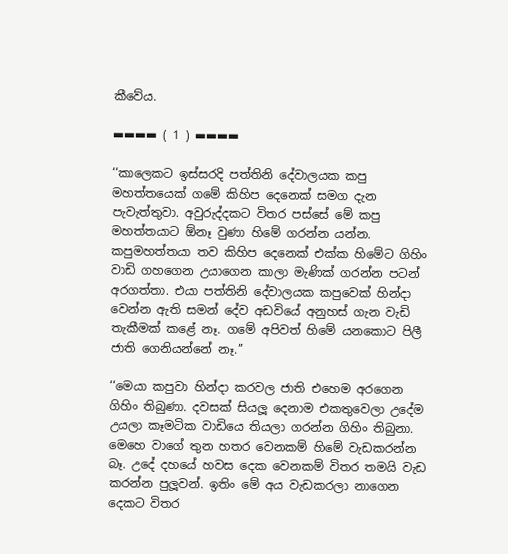කීවේය.

▬▬▬▬ ( 1 ) ▬▬▬▬

‘‘කාලෙකට ඉස්සරදි පත්තිනි දේවාලයක කපු මහත්තයෙක් ගමේ කිහිප දෙනෙක් සමග දැන පැවැත්තුවා. අවුරුද්දකට විතර පස්සේ මේ කපු මහත්තයාට ඕනෑ වුණා හිමේ ගරන්න යන්න. කපුමහත්තයා තව කිහිප දෙනෙක් එක්ක හිමේට ගිහිං වාඩි ගහගෙන උයාගෙන කාලා මැණික් ගරන්න පටන් අරගත්තා. එයා පත්තිනි දේවාලයක කපුවෙක් හින්දා වෙන්න ඇති සමන් දේව අඩවියේ අනුහස් ගැන වැඩි තැකීමක් කළේ නෑ. ගමේ අපිවත් හිමේ යනකොට පිලී ජාති ගෙනියන්නේ නෑ.’’

‘‘මෙයා කපුවා හින්දා කරවල ජාති එහෙම අරගෙන ගිහිං තිබුණා. දවසක් සියලූ දෙනාම එකතුවෙලා උදේම උයලා කෑමටික වාඩියෙ තියලා ගරන්න ගිහිං තිබුනා. මෙහෙ වාගේ තුන හතර වෙනකම් හිමේ වැඩකරන්න බෑ. උදේ දහයේ හවස දෙක වෙනකම් විතර තමයි වැඩ කරන්න පුලූවන්. ඉතිං මේ අය වැඩකරලා නාගෙන දෙකට විතර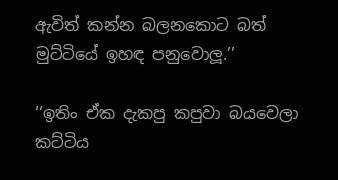ඇවිත් කන්න බලනකොට බත් මුට්ටියේ ඉහඳ පනුවොලූ.’’

‘‘ඉතිං ඒක දැකපු කපුවා බයවෙලා කට්ටිය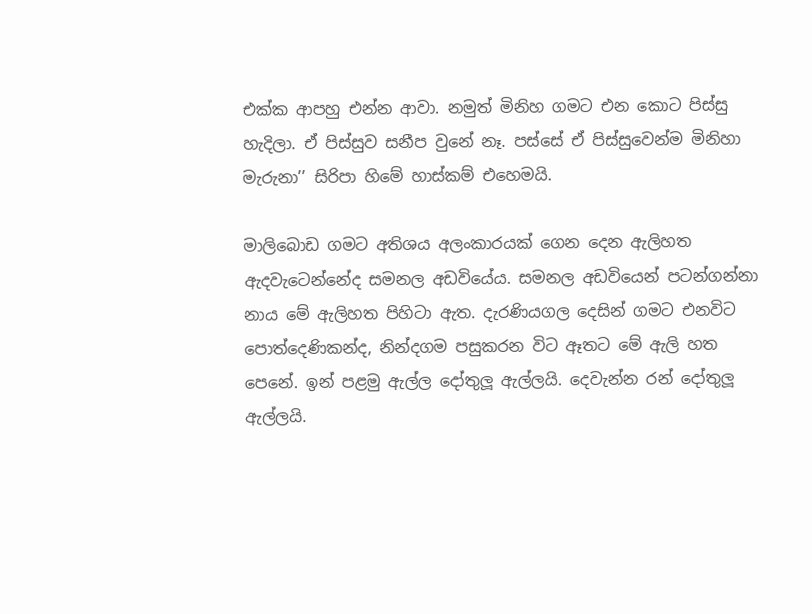එක්ක ආපහු එන්න ආවා. නමුත් මිනිහ ගමට එන කොට පිස්සු හැදිලා. ඒ පිස්සුව සනීප වුනේ නෑ. පස්සේ ඒ පිස්සුවෙන්ම මිනිහා මැරුනා’’ සිරිපා හිමේ හාස්කම් එහෙමයි.

මාලිබොඩ ගමට අතිශය අලංකාරයක් ගෙන දෙන ඇලිහත ඇදවැටෙන්නේද සමනල අඩවියේය. සමනල අඩවියෙන් පටන්ගන්නා නාය මේ ඇලිහත පිහිටා ඇත. දැරණියගල දෙසින් ගමට එනවිට පොත්දෙණිකන්ද, නින්දගම පසුකරන විට ඈතට මේ ඇලි හත පෙනේ. ඉන් පළමු ඇල්ල දෝතුලූ ඇල්ලයි. දෙවැන්න රන් දෝතුලූ ඇල්ලයි.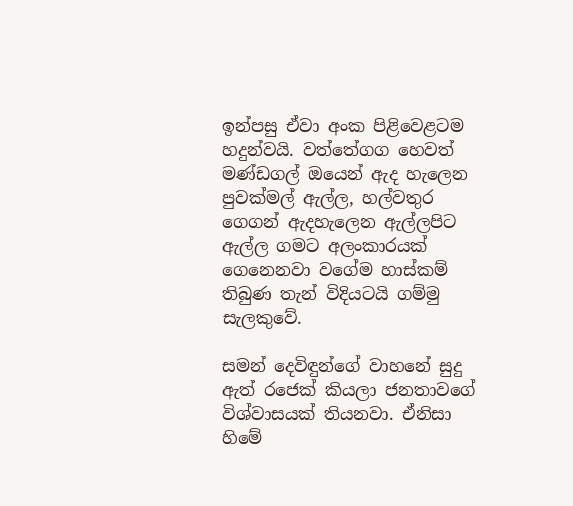ඉන්පසු ඒවා අංක පිළිවෙළටම හදුන්වයි. වත්තේගග හෙවත් මණ්ඩගල් ඔයෙන් ඇද හැලෙන පුවක්මල් ඇල්ල, හල්වතුර ගෙගන් ඇදහැලෙන ඇල්ලපිට ඇල්ල ගමට අලංකාරයක් ගෙනෙනවා වගේම හාස්කම් තිබුණ තැන් විදියටයි ගම්මු සැලකුවේ.

සමන් දෙවිඳුන්ගේ වාහනේ සුදු ඇත් රජෙක් කියලා ජනතාවගේ විශ්වාසයක් තියනවා. ඒනිසා හිමේ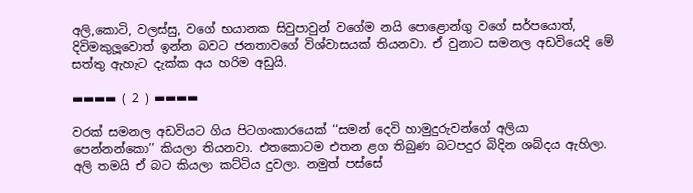අලි,කොටි, වලස්සු, වගේ භයානක සිවුපාවුන් වගේම නයි පොළොන්ගු වගේ සර්පයොත්, දිවිමකුලූවොත් ඉන්න බවට ජනතාවගේ විශ්වාසයක් තියනවා. ඒ වුනාට සමනල අඩවියෙදි මේ සත්තු ඇහැට දැක්ක අය හරිම අඩුයි.

▬▬▬▬ ( 2 ) ▬▬▬▬

වරක් සමනල අඩවියට ගිය පිටගංකාරයෙක් ‘‘සමන් දෙවි හාමුදුරුවන්ගේ අලියා පෙන්නන්කො’’ කියලා තියනවා. එතකොටම එතන ළග තිබුණ බටපදුර බිදින ශබ්දය ඇහිලා. අලි තමයි ඒ බට කියලා කට්ටිය දුවලා. නමුත් පස්සේ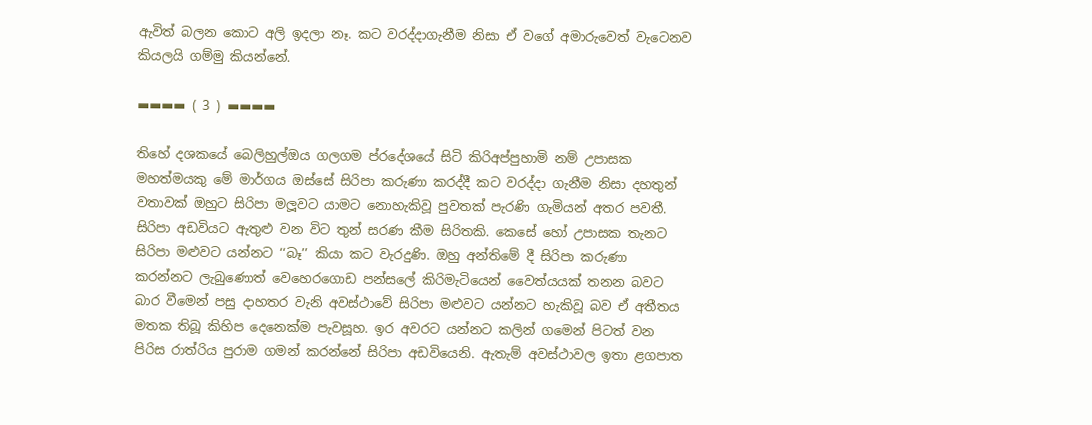ඇවිත් බලන කොට අලි ඉදලා නෑ. කට වරද්දාගැනීම නිසා ඒ වගේ අමාරුවෙත් වැටෙනව කියලයි ගම්මු කියන්නේ.

▬▬▬▬ ( 3 ) ▬▬▬▬

තිහේ දශකයේ බෙලිහුල්ඔය ගලගම ප්රදේශයේ සිටි කිරිඅප්පුහාමි නම් උපාසක මහත්මයකු මේ මාර්ගය ඔස්සේ සිරිපා කරුණා කරද්දී කට වරද්දා ගැනීම නිසා දහතුන් වතාවක් ඔහුට සිරිපා මලූවට යාමට නොහැකිවූ පුවතක් පැරණි ගැමියන් අතර පවතී. සිරිපා අඩවියට ඇතුළු වන විට තුන් සරණ කීම සිරිතකි. කෙසේ හෝ උපාසක තැනට සිරිපා මළුවට යන්නට ‘‘බෑ’’ කියා කට වැරදුණි. ඔහු අන්තිමේ දී සිරිපා කරුණා කරන්නට ලැබුණොත් වෙහෙරගොඩ පන්සලේ කිරිමැටියෙන් වෛත්යයක් තනන බවට බාර වීමෙන් පසු දාහතර වැනි අවස්ථාවේ සිරිපා මළුවට යන්නට හැකිවූ බව ඒ අතීතය මතක තිබූ කිහිප දෙනෙක්ම පැවසූහ. ඉර අවරට යන්නට කලින් ගමෙන් පිටත් වන පිරිස රාත්රිය පුරාම ගමන් කරන්නේ සිරිපා අඩවියෙනි. ඇතැම් අවස්ථාවල ඉතා ළගපාත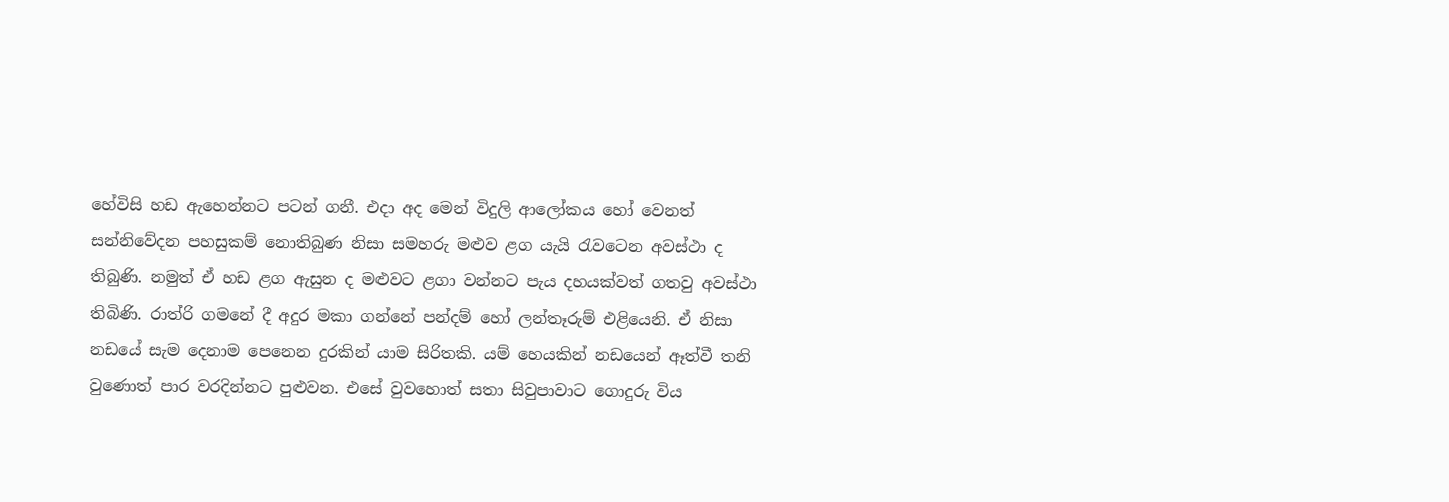හේවිසි හඩ ඇහෙන්නට පටන් ගනී. එදා අද මෙන් විදුලි ආලෝකය හෝ වෙනත් සන්නිවේදන පහසුකම් නොතිබුණ නිසා සමහරු මළුව ළග යැයි රැවටෙන අවස්ථා ද තිබුණි. නමුත් ඒ හඩ ළග ඇසුන ද මළුවට ළගා වන්නට පැය දහයක්වත් ගතවු අවස්ථා තිබිණි. රාත්රි ගමනේ දී අදුර මකා ගන්නේ පන්දම් හෝ ලන්තෑරුම් එළියෙනි. ඒ නිසා නඩයේ සැම දෙනාම පෙනෙන දුරකින් යාම සිරිතකි. යම් හෙයකින් නඩයෙන් ඈත්වී තනි වුණොත් පාර වරදින්නට පුළුවන. එසේ වුවහොත් සතා සිවුපාවාට ගොදුරු විය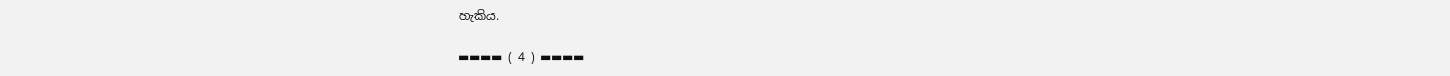හැකිය.

▬▬▬▬ ( 4 ) ▬▬▬▬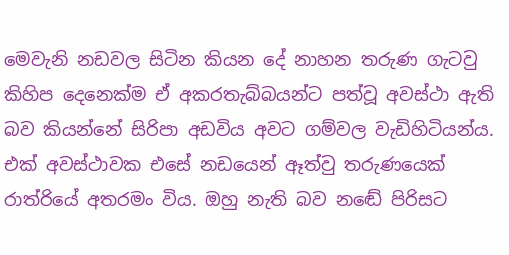මෙවැනි නඩවල සිටින කියන දේ නාහන තරුණ ගැටවු කිහිප දෙනෙක්ම ඒ අකරතැබ්බයන්ට පත්වූ අවස්ථා ඇති බව කියන්නේ සිරිපා අඩවිය අවට ගම්වල වැඩිහිටියන්ය. එක් අවස්ථාවක එසේ නඩයෙන් ඈත්වු තරුණයෙක් රාත්රියේ අතරමං විය. ඔහු නැති බව නඬේ පිරිසට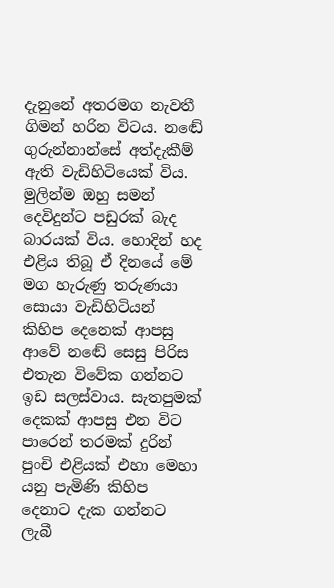දැනුනේ අතරමග නැවතී ගිමන් හරින විටය. නඬේ ගුරුන්නාන්සේ අත්දැකීම් ඇති වැඩිහිටියෙක් විය. මුලින්ම ඔහු සමන් දෙවිදුන්ට පඩුරක් බැද බාරයක් විය. හොදින් හද එළිය තිබූ ඒ දිනයේ මේ මග හැරුණු තරුණයා සොයා වැඩිහිටියන් කිහිප දෙනෙක් ආපසු ආවේ නඬේ සෙසු පිරිස එතැන විවේක ගන්නට ඉඩ සලස්වාය. සැතපුමක් දෙකක් ආපසු එන විට පාරෙන් තරමක් දුරින් පුංචි එළියක් එහා මෙහා යනු පැමිණි කිහිප දෙනාට දැක ගන්නට ලැබී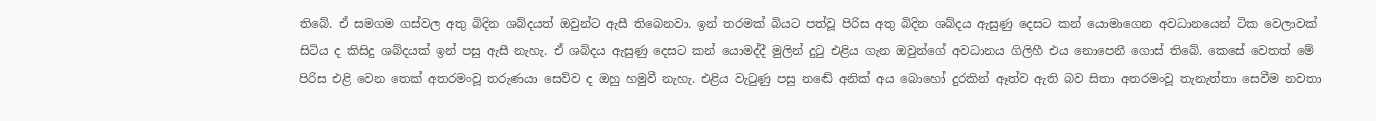තිබේ. ඒ සමගම ගස්වල අතු බිදින ශබ්දයත් ඔවුන්ට ඇසී තිබෙනවා. ඉන් තරමක් බියට පත්වූ පිරිස අතු බිදින ශබ්දය ඇසුණු දෙසට කන් යොමාගෙන අවධානයෙන් ටික වෙලාවක් සිටිය ද කිසිදු ශබ්දයක් ඉන් පසු ඇසී නැහැ. ඒ ශබ්දය ඇසුණු දෙසට කන් යොමද්දී මුලින් දුටු එළිය ගැන ඔවුන්ගේ අවධානය ගිලිහී එය නොපෙනී ගොස් තිබේ. කෙසේ වෙතත් මේ පිරිස එළි වෙන තෙක් අතරමංවූ තරුණයා සෙව්ව ද ඔහු හමුවී නැහැ. එළිය වැටුණු පසු නඬේ අනික් අය බොහෝ දුරකින් ඈත්ව ඇති බව සිතා අතරමංවූ තැනැත්තා සෙවීම නවතා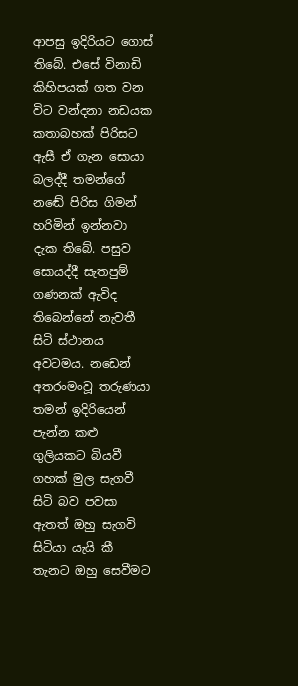ආපසු ඉදිරියට ගොස් තිබේ. එසේ විනාඩි කිහිපයක් ගත වන විට වන්දනා නඩයක කතාබහක් පිරිසට ඇසී ඒ ගැන සොයා බලද්දී තමන්ගේ නඬේ පිරිස ගිමන් හරිමින් ඉන්නවා දැක තිබේ. පසුව සොයද්දී සැතපුම් ගණනක් ඇවිද තිබෙන්නේ නැවතී සිටි ස්ථානය අවටමය. නඩෙන් අතරංමංවූ තරුණයා තමන් ඉදිරියෙන් පැන්න කළු ගුලියකට බියවී ගහක් මුල සැගවී සිටි බව පවසා ඇතත් ඔහු සැගවි සිටියා යැයි කී තැනට ඔහු සෙවීමට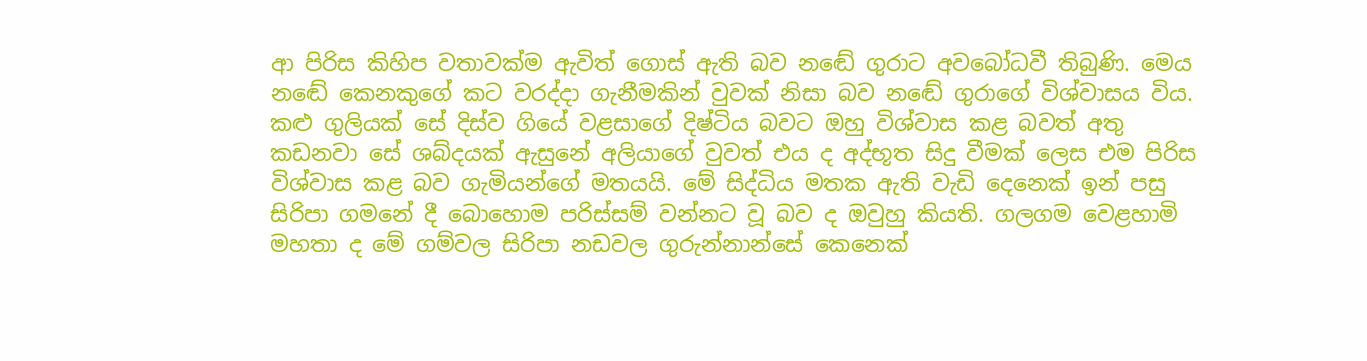ආ පිරිස කිහිප වතාවක්ම ඇවිත් ගොස් ඇති බව නඬේ ගුරාට අවබෝධවී තිබුණි. මෙය නඬේ කෙනකුගේ කට වරද්දා ගැනීමකින් වුවක් නිසා බව නඬේ ගුරාගේ විශ්වාසය විය. කළු ගුලියක් සේ දිස්ව ගියේ වළසාගේ දිෂ්ටිය බවට ඔහු විශ්වාස කළ බවත් අතු කඩනවා සේ ශබ්දයක් ඇසුනේ අලියාගේ වුවත් එය ද අද්භූත සිදු වීමක් ලෙස එම පිරිස විශ්වාස කළ බව ගැමියන්ගේ මතයයි. මේ සිද්ධිය මතක ඇති වැඩි දෙනෙක් ඉන් පසු සිරිපා ගමනේ දී බොහොම පරිස්සම් වන්නට වූ බව ද ඔවුහු කියති. ගලගම වෙළහාමි මහතා ද මේ ගම්වල සිරිපා නඩවල ගුරුන්නාන්සේ කෙනෙක්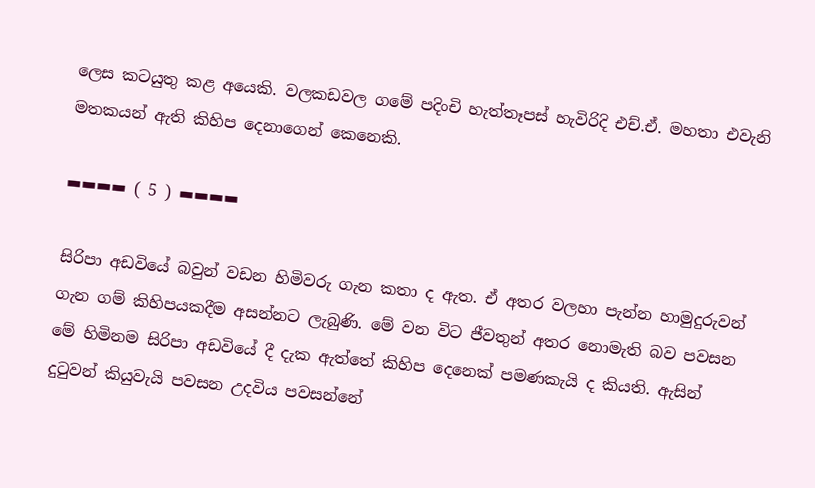ලෙස කටයුතු කළ අයෙකි. වලකඩවල ගමේ පදිංචි හැත්තෑපස් හැවිරිදි එච්.ඒ. මහතා එවැනි මතකයන් ඇති කිහිප දෙනාගෙන් කෙනෙකි.

▬▬▬▬ ( 5 ) ▬▬▬▬

සිරිපා අඩවියේ බවුන් වඩන හිමිවරු ගැන කතා ද ඇත. ඒ අතර වලහා පැන්න හාමුදුරුවන් ගැන ගම් කිහිපයකදීම අසන්නට ලැබුණි. මේ වන විට ජීවතුන් අතර නොමැති බව පවසන මේ හිමිනම සිරිපා අඩවියේ දී දැක ඇත්තේ කිහිප දෙනෙක් පමණකැයි ද කියති. ඇසින් දුටුවන් කියුවැයි පවසන උදවිය පවසන්නේ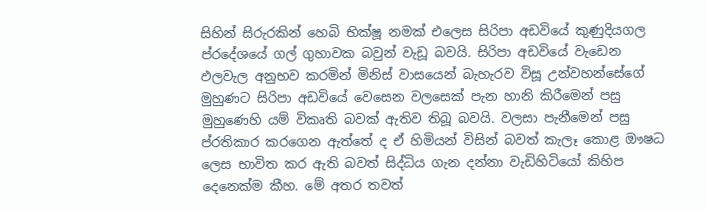සිහින් සිරුරකින් හෙබි භික්ෂූ නමක් එලෙස සිරිපා අඩවියේ කුණුදියගල ප්රදේශයේ ගල් ගුහාවක බවුන් වැඩූ බවයි. සිරිපා අඩවියේ වැඩෙන ඵලවැල අනුභව කරමින් මිනිස් වාසයෙන් බැහැරව විසූ උන්වහන්සේගේ මුහුණට සිරිපා අඩවියේ වෙසෙන වලසෙක් පැන හානි කිරීමෙන් පසු මුහුණෙහි යම් විකෘති බවක් ඇතිව තිබූ බවයි. වලසා පැනීමෙන් පසු ප්රතිකාර කරගෙන ඇත්තේ ද ඒ හිමියන් විසින් බවත් කැලෑ කොළ ඖෂධ ලෙස භාවිත කර ඇති බවත් සිද්ධිය ගැන දන්නා වැඩිහිටියෝ කිහිප දෙනෙක්ම කීහ. මේ අතර තවත්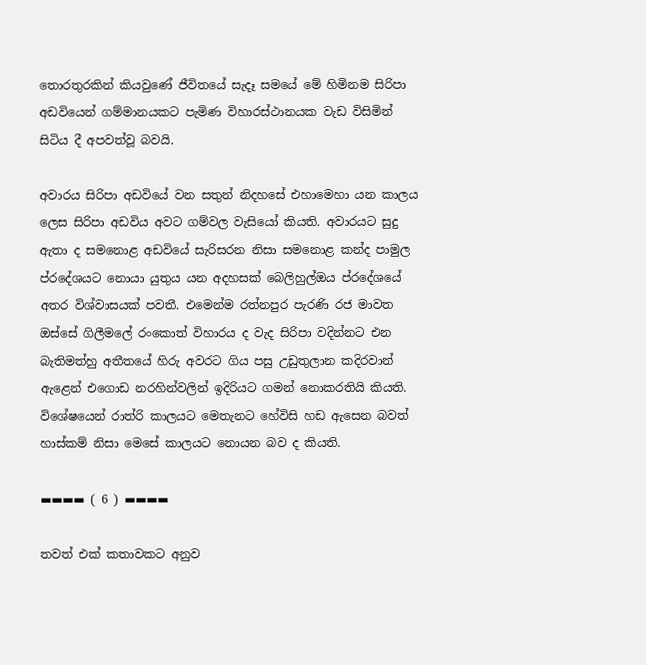තොරතුරකින් කියවුණේ ජීවිතයේ සැදෑ සමයේ මේ හිමිනම සිරිපා අඩවියෙන් ගම්මානයකට පැමිණ විහාරස්ථානයක වැඩ විසිමින් සිටිය දී අපවත්වූ බවයි.

අවාරය සිරිපා අඩවියේ වන සතුන් නිදහසේ එහාමෙහා යන කාලය ලෙස සිරිපා අඩවිය අවට ගම්වල වැසියෝ කියති. අවාරයට සුදු ඇතා ද සමනොළ අඩවියේ සැරිසරන නිසා සමනොළ කන්ද පාමුල ප්රදේශයට නොයා යුතුය යන අදහසක් බෙලිහුල්ඔය ප්රදේශයේ අතර විශ්වාසයක් පවතී. එමෙන්ම රත්නපුර පැරණි රජ මාවත ඔස්සේ ගිලීමලේ රංකොත් විහාරය ද වැද සිරිපා වදින්නට එන බැතිමත්හු අතීතයේ හිරු අවරට ගිය පසු උඩුතුලාන කදිරවාන් ඇළෙන් එගොඩ නරහින්වලින් ඉදිරියට ගමන් නොකරතියි කියති. විශේෂයෙන් රාත්රි කාලයට මෙතැනට හේවිසි හඩ ඇසෙන බවත් හාස්කම් නිසා මෙසේ කාලයට නොයන බව ද කියති.

▬▬▬▬ ( 6 ) ▬▬▬▬

තවත් එක් කතාවකට අනුව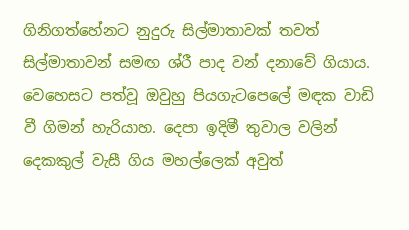ගිනිගත්හේනට නුදුරු සිල්මාතාවක් තවත් සිල්මාතාවන් සමඟ ශ්රී පාද වන් දනාවේ ගියාය. වෙහෙසට පත්වූ ඔවුහු පියගැටපෙලේ මඳක වාඩි වී ගිමන් හැරියාහ. දෙපා ඉදිමී තුවාල වලින් දෙකකුල් වැසී ගිය මහල්ලෙක් අවුත්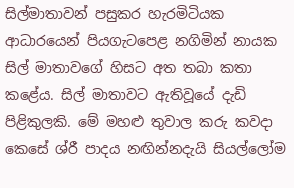සිල්මාතාවන් පසුකර හැරමිටියක ආධාරයෙන් පියගැටපෙළ නගිමින් නායක සිල් මාතාවගේ හිසට අත තබා කතා කළේය. සිල් මාතාවට ඇතිවූයේ දැඩි පිළිකුලකි. මේ මහළු තුවාල කරු කවදා කෙසේ ශ්රී පාදය නඟින්නදැයි සියල්ලෝම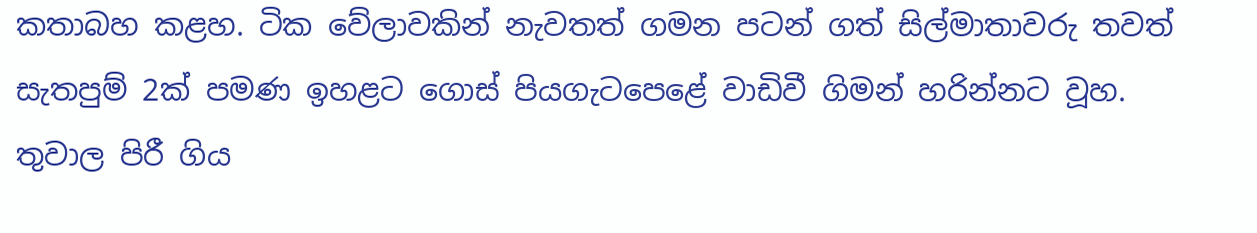කතාබහ කළහ. ටික වේලාවකින් නැවතත් ගමන පටන් ගත් සිල්මාතාවරු තවත් සැතපුම් 2ක් පමණ ඉහළට ගොස් පියගැටපෙළේ වාඩිවී ගිමන් හරින්නට වූහ. තුවාල පිරී ගිය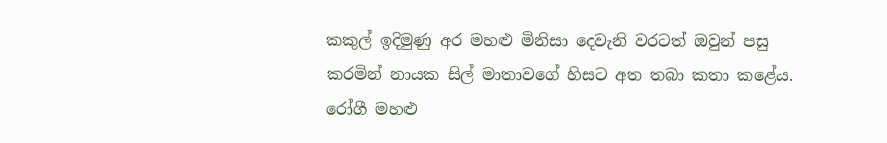කකුල් ඉදිමුණු අර මහළු මිනිසා දෙවැනි වරටත් ඔවුන් පසු කරමින් නායක සිල් මාතාවගේ හිසට අත තබා කතා කළේය. රෝගී මහළු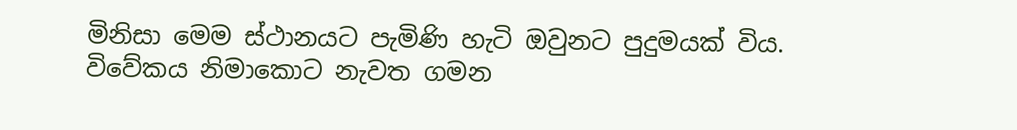මිනිසා මෙම ස්ථානයට පැමිණි හැටි ඔවුනට පුදුමයක් විය. විවේකය නිමාකොට නැවත ගමන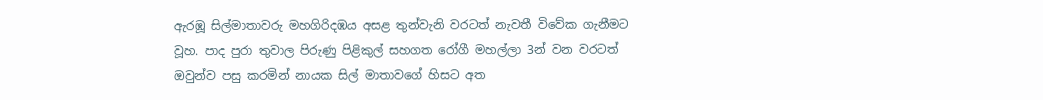ඇරඹූ සිල්මාතාවරු මහගිරිදඹය අසළ තුන්වැනි වරටත් නැවතී විවේක ගැනීමට වූහ. පාද පුරා තුවාල පිරුණු පිළිකුල් සහගත රෝගී මහල්ලා 3න් වන වරටත් ඔවුන්ව පසු කරමින් නායක සිල් මාතාවගේ හිසට අත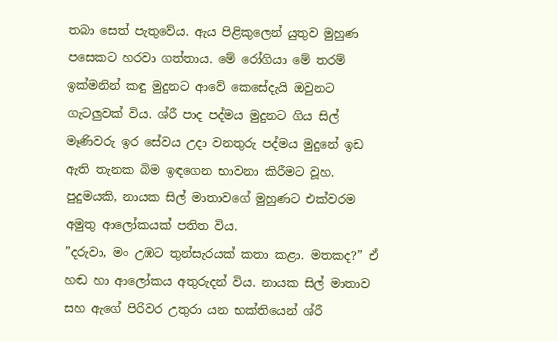තබා සෙත් පැතුවේය. ඇය පිළිකුලෙන් යුතුව මුහුණ පසෙකට හරවා ගත්තාය. මේ රෝගියා මේ තරම් ඉක්මනින් කඳු මුදුනට ආවේ කෙසේදැයි ඔවුනට ගැටලුවක් විය. ශ්රී පාද පද්මය මුදුනට ගිය සිල් මෑණිවරු ඉර සේවය උදා වනතුරු පද්මය මුදුනේ ඉඩ ඇති තැනක බිම ඉඳගෙන භාවනා කිරීමට වූහ. පුදුමයකි, නායක සිල් මාතාවගේ මුහුණට එක්වරම අමුතු ආලෝකයක් පතිත විය.
”දරුවා, මං උඹට තුන්සැරයක් කතා කළා. මතකද?” ඒ හඬ හා ආලෝකය අතුරුදන් විය. නායක සිල් මාතාව සහ ඇගේ පිරිවර උතුරා යන භක්තියෙන් ශ්රී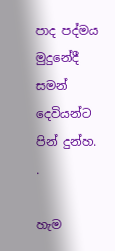පාද පද්මය මුදුනේදී සමන් දෙවියන්ට පින් දුන්හ.
.

හැම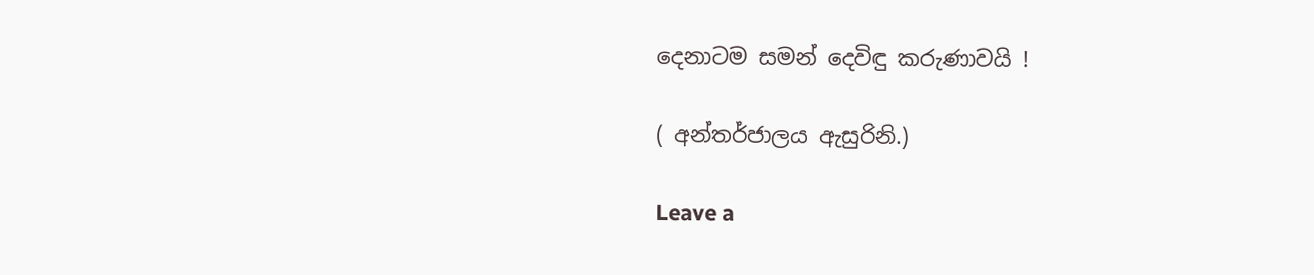දෙනාටම සමන් දෙවිඳු කරුණාවයි !

( අන්තර්ජාලය ඇසුරිනි.)

Leave a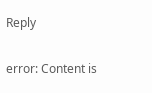Reply

error: Content is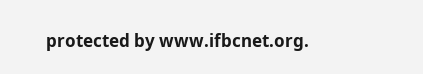protected by www.ifbcnet.org.